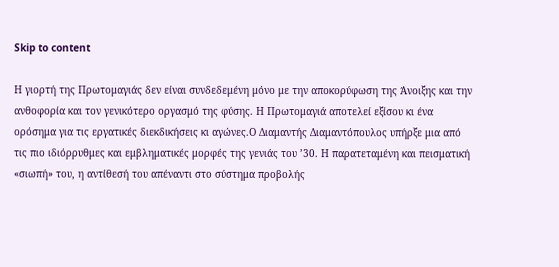Skip to content

Η γιορτή της Πρωτομαγιάς δεν είναι συνδεδεμένη μόνο με την αποκορύφωση της Άνοιξης και την ανθοφορία και τον γενικότερο οργασμό της φύσης. Η Πρωτομαγιά αποτελεί εξίσου κι ένα ορόσημα για τις εργατικές διεκδικήσεις κι αγώνες.Ο Διαμαντής Διαμαντόπουλος υπήρξε μια από τις πιο ιδιόρρυθμες και εμβληματικές μορφές της γενιάς του ’30. Η παρατεταμένη και πεισματική «σιωπή» του, η αντίθεσή του απέναντι στο σύστημα προβολής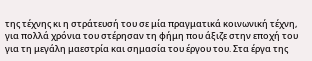της τέχνης κι η στράτευσή του σε μία πραγματικά κοινωνική τέχνη, για πολλά χρόνια του στέρησαν τη φήμη που άξιζε στην εποχή του για τη μεγάλη μαεστρία και σημασία του έργου του. Στα έργα της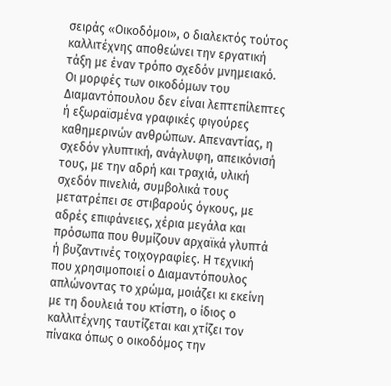σειράς «Οικοδόμοι», ο διαλεκτός τούτος καλλιτέχνης αποθεώνει την εργατική τάξη με έναν τρόπο σχεδόν μνημειακό. Οι μορφές των οικοδόμων του Διαμαντόπουλου δεν είναι λεπτεπίλεπτες ή εξωραϊσμένα γραφικές φιγούρες καθημερινών ανθρώπων. Απεναντίας, η σχεδόν γλυπτική, ανάγλυφη, απεικόνισή τους, με την αδρή και τραχιά, υλική σχεδόν πινελιά, συμβολικά τους μετατρέπει σε στιβαρούς όγκους, με αδρές επιφάνειες, χέρια μεγάλα και πρόσωπα που θυμίζουν αρχαϊκά γλυπτά ή βυζαντινές τοιχογραφίες. Η τεχνική που χρησιμοποιεί ο Διαμαντόπουλος απλώνοντας το χρώμα, μοιάζει κι εκείνη με τη δουλειά του κτίστη, ο ίδιος ο καλλιτέχνης ταυτίζεται και χτίζει τον πίνακα όπως ο οικοδόμος την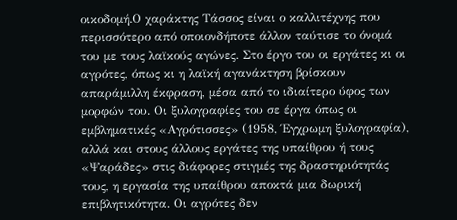οικοδομή.Ο χαράκτης Τάσσος είναι ο καλλιτέχνης που περισσότερο από οποιονδήποτε άλλον ταύτισε το όνομά του με τους λαϊκούς αγώνες. Στο έργο του οι εργάτες κι οι αγρότες, όπως κι η λαϊκή αγανάκτηση βρίσκουν απαράμιλλη έκφραση, μέσα από το ιδιαίτερο ύφος των μορφών του. Οι ξυλογραφίες του σε έργα όπως οι εμβληματικές «Αγρότισσες» (1958, Έγχρωμη ξυλογραφία), αλλά και στους άλλους εργάτες της υπαίθρου ή τους «Ψαράδες» στις διάφορες στιγμές της δραστηριότητάς τους, η εργασία της υπαίθρου αποκτά μια δωρική επιβλητικότητα. Οι αγρότες δεν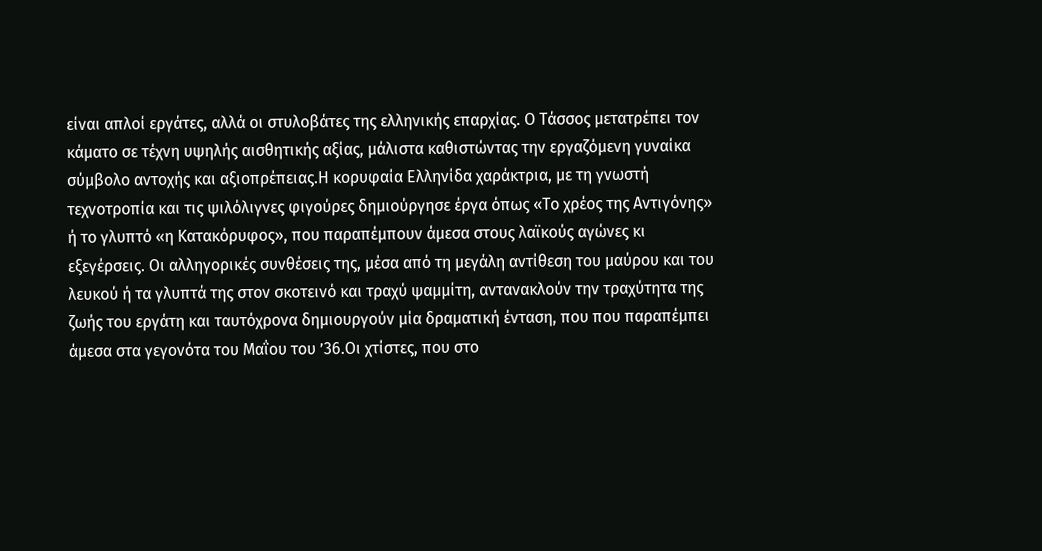είναι απλοί εργάτες, αλλά οι στυλοβάτες της ελληνικής επαρχίας. Ο Τάσσος μετατρέπει τον κάματο σε τέχνη υψηλής αισθητικής αξίας, μάλιστα καθιστώντας την εργαζόμενη γυναίκα σύμβολο αντοχής και αξιοπρέπειας.Η κορυφαία Ελληνίδα χαράκτρια, με τη γνωστή τεχνοτροπία και τις ψιλόλιγνες φιγούρες δημιούργησε έργα όπως «Το χρέος της Αντιγόνης» ή το γλυπτό «η Κατακόρυφος», που παραπέμπουν άμεσα στους λαϊκούς αγώνες κι εξεγέρσεις. Οι αλληγορικές συνθέσεις της, μέσα από τη μεγάλη αντίθεση του μαύρου και του λευκού ή τα γλυπτά της στον σκοτεινό και τραχύ ψαμμίτη, αντανακλούν την τραχύτητα της ζωής του εργάτη και ταυτόχρονα δημιουργούν μία δραματική ένταση, που που παραπέμπει άμεσα στα γεγονότα του Μαΐου του ’36.Οι χτίστες, που στο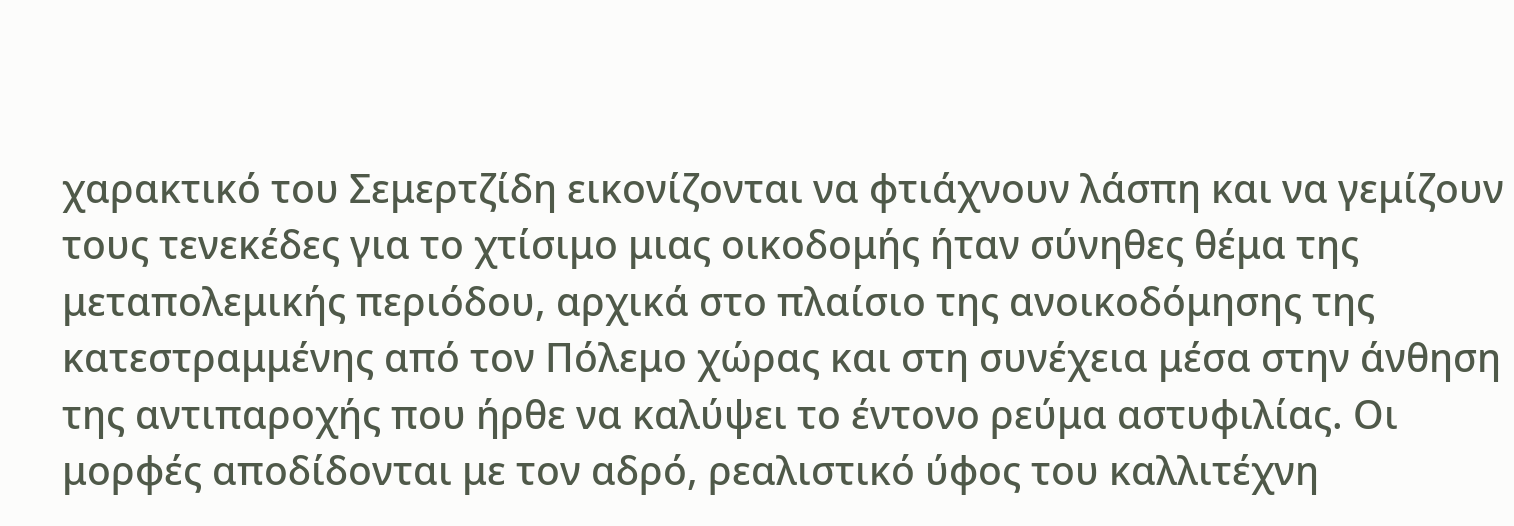χαρακτικό του Σεμερτζίδη εικονίζονται να φτιάχνουν λάσπη και να γεμίζουν τους τενεκέδες για το χτίσιμο μιας οικοδομής ήταν σύνηθες θέμα της μεταπολεμικής περιόδου, αρχικά στο πλαίσιο της ανοικοδόμησης της κατεστραμμένης από τον Πόλεμο χώρας και στη συνέχεια μέσα στην άνθηση της αντιπαροχής που ήρθε να καλύψει το έντονο ρεύμα αστυφιλίας. Οι μορφές αποδίδονται με τον αδρό, ρεαλιστικό ύφος του καλλιτέχνη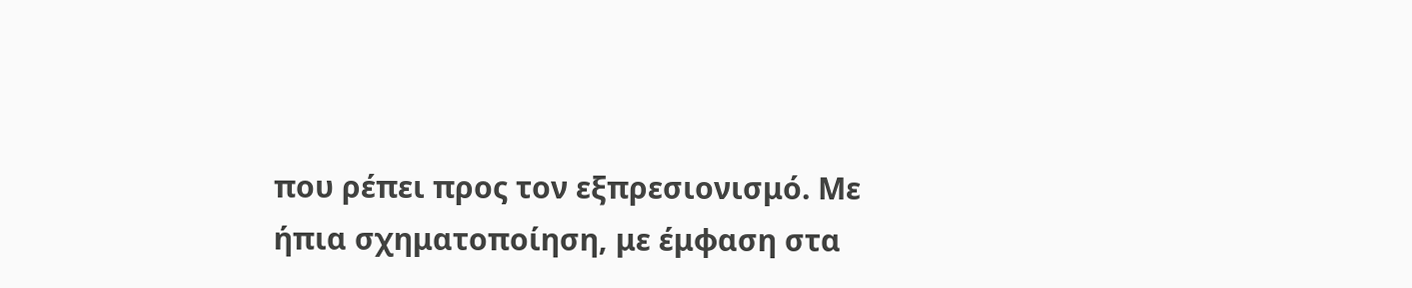που ρέπει προς τον εξπρεσιονισμό. Με ήπια σχηματοποίηση, με έμφαση στα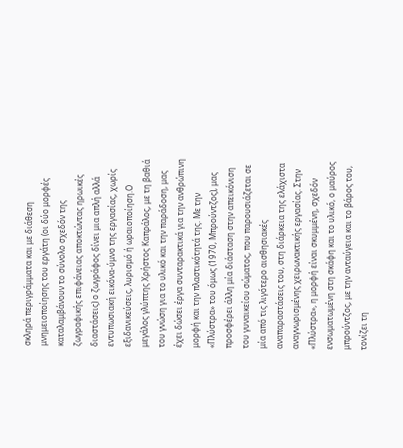σκληρά περιγράμματα και με διάθεση μνημειοποίησης του εργάτη (οι δύο μορφές καταλαμβάνουν το σύνολο σχεδόν της ζωγραφικής επιφάνειας αποκτώντας ηρωικές διαστάσεις) ο ζωγράφος δίνει μια απλή αλλά εντυπωσιακή εικόνα-ύμνο της εργασίας, χωρίς εξιδανικεύσεις, λυρισμό ή ωραιοποίηση.Ο μεγάλος γλύπτης Χρήστος Καπράλος, με τη βαθιά του γνώση για το υλικό και την παράδοση, μας έχει δώσει έργα συνταρακτικά για την ανθρώπινη μορφή και την πλαστικότητά της. Με την «Πλύστρα» του όμως (1970, Μπρούντζος), μας προσφέρει άλλη μία διάσταση στην απεικόνιση του γυναικείου σώματος, που παρουσιάζεται σε μία από τις λιγότερο αισθησιακές αναπαραστάσεις του, στη διάρκεια της ελάχιστα αναγνωρισμένης χειρωνακτικής εργασίας. Στην «Πλύστρα», η μορφή είναι σκυμμένη, σχεδόν ενσωματωμένη στη σκάφη και το υλικό, ο μαύρος μπρούντζος, με την ανταύγεια και το βάρος του, τονίζει τη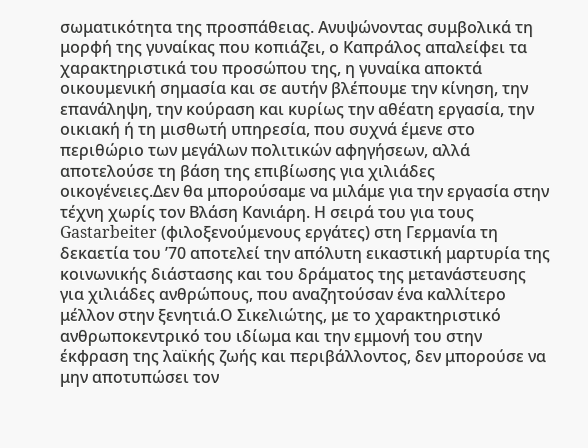σωματικότητα της προσπάθειας. Ανυψώνοντας συμβολικά τη μορφή της γυναίκας που κοπιάζει, ο Καπράλος απαλείφει τα χαρακτηριστικά του προσώπου της, η γυναίκα αποκτά οικουμενική σημασία και σε αυτήν βλέπουμε την κίνηση, την επανάληψη, την κούραση και κυρίως την αθέατη εργασία, την οικιακή ή τη μισθωτή υπηρεσία, που συχνά έμενε στο περιθώριο των μεγάλων πολιτικών αφηγήσεων, αλλά αποτελούσε τη βάση της επιβίωσης για χιλιάδες οικογένειες.Δεν θα μπορούσαμε να μιλάμε για την εργασία στην τέχνη χωρίς τον Βλάση Κανιάρη. Η σειρά του για τους Gastarbeiter (φιλοξενούμενους εργάτες) στη Γερμανία τη δεκαετία του ’70 αποτελεί την απόλυτη εικαστική μαρτυρία της κοινωνικής διάστασης και του δράματος της μετανάστευσης για χιλιάδες ανθρώπους, που αναζητούσαν ένα καλλίτερο μέλλον στην ξενητιά.Ο Σικελιώτης, με το χαρακτηριστικό ανθρωποκεντρικό του ιδίωμα και την εμμονή του στην έκφραση της λαϊκής ζωής και περιβάλλοντος, δεν μπορούσε να μην αποτυπώσει τον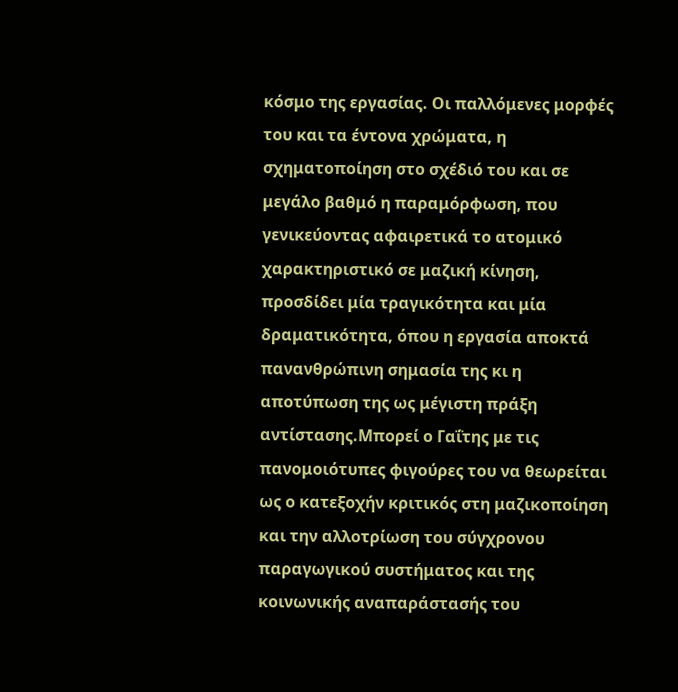κόσμο της εργασίας. Οι παλλόμενες μορφές του και τα έντονα χρώματα, η σχηματοποίηση στο σχέδιό του και σε μεγάλο βαθμό η παραμόρφωση, που γενικεύοντας αφαιρετικά το ατομικό χαρακτηριστικό σε μαζική κίνηση, προσδίδει μία τραγικότητα και μία δραματικότητα, όπου η εργασία αποκτά πανανθρώπινη σημασία της κι η αποτύπωση της ως μέγιστη πράξη αντίστασης.Μπορεί ο Γαΐτης με τις πανομοιότυπες φιγούρες του να θεωρείται ως ο κατεξοχήν κριτικός στη μαζικοποίηση και την αλλοτρίωση του σύγχρονου παραγωγικού συστήματος και της κοινωνικής αναπαράστασής του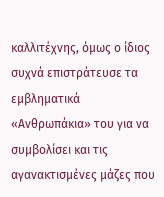καλλιτέχνης, όμως ο ίδιος συχνά επιστράτευσε τα εμβληματικά «Ανθρωπάκια» του για να συμβολίσει και τις αγανακτισμένες μάζες που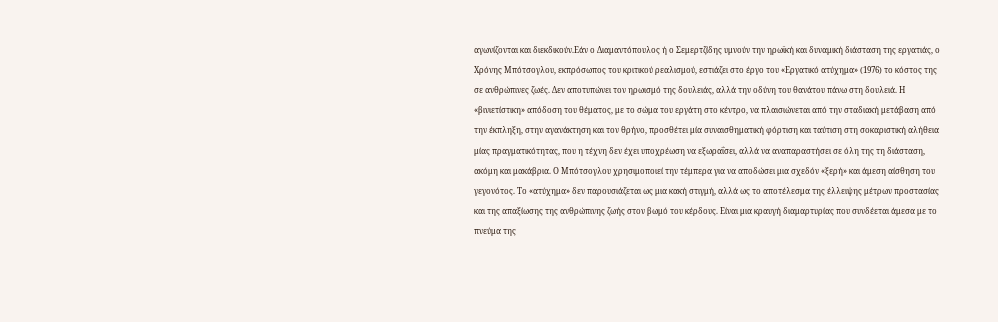αγωνίζονται και διεκδικούν.Εάν ο Διαμαντόπουλος ή ο Σεμερτζίδης υμνούν την ηρωϊκή και δυναμική διάσταση της εργατιάς, ο Χρόνης Μπότσογλου, εκπρόσωπος του κριτικού ρεαλισμού, εστιάζει στο έργο του «Εργατικό ατύχημα» (1976) το κόστος της σε ανθρώπινες ζωές. Δεν αποτυπώνει τον ηρωισμό της δουλειάς, αλλά την οδύνη του θανάτου πάνω στη δουλειά. Η «βινιετίστικη» απόδοση του θέματος, με το σώμα του εργάτη στο κέντρο, να πλαισιώνεται από την σταδιακή μετάβαση από την έκπληξη, στην αγανάκτηση και τον θρήνο, προσθέτει μία συναισθηματική φόρτιση και ταύτιση στη σοκαριστική αλήθεια μίας πραγματικότητας, που η τέχνη δεν έχει υποχρέωση να εξωραΐσει, αλλά να αναπαραστήσει σε όλη της τη διάσταση, ακόμη και μακάβρια. Ο Μπότσογλου χρησιμοποιεί την τέμπερα για να αποδώσει μια σχεδόν «ξερή» και άμεση αίσθηση του γεγονότος. Το «ατύχημα» δεν παρουσιάζεται ως μια κακή στιγμή, αλλά ως το αποτέλεσμα της έλλειψης μέτρων προστασίας και της απαξίωσης της ανθρώπινης ζωής στον βωμό του κέρδους. Είναι μια κραυγή διαμαρτυρίας που συνδέεται άμεσα με το πνεύμα της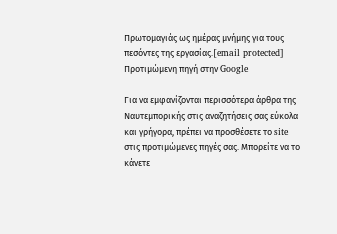Πρωτομαγιάς ως ημέρας μνήμης για τους πεσόντες της εργασίας.[email protected]
Προτιμώμενη πηγή στην Google

Για να εμφανίζονται περισσότερα άρθρα της Ναυτεμπορικής στις αναζητήσεις σας εύκολα και γρήγορα, πρέπει να προσθέσετε το site στις προτιμώμενες πηγές σας. Μπορείτε να το κάνετε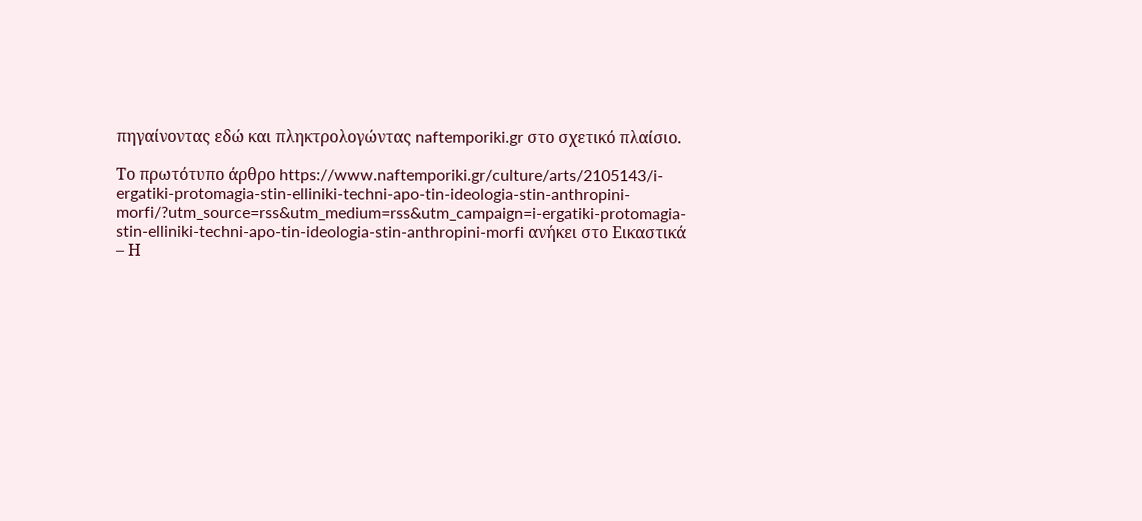πηγαίνοντας εδώ και πληκτρολογώντας naftemporiki.gr στο σχετικό πλαίσιο.

Το πρωτότυπο άρθρο https://www.naftemporiki.gr/culture/arts/2105143/i-ergatiki-protomagia-stin-elliniki-techni-apo-tin-ideologia-stin-anthropini-morfi/?utm_source=rss&utm_medium=rss&utm_campaign=i-ergatiki-protomagia-stin-elliniki-techni-apo-tin-ideologia-stin-anthropini-morfi ανήκει στο Εικαστικά – Η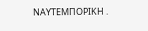ΝΑΥΤΕΜΠΟΡΙΚΗ .